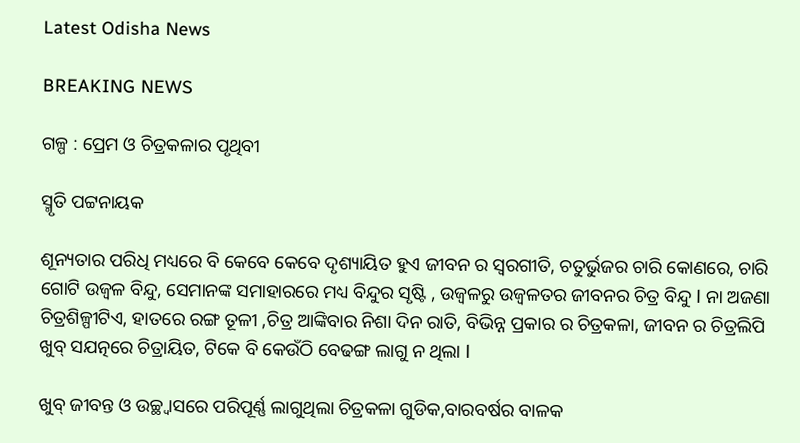Latest Odisha News

BREAKING NEWS

ଗଳ୍ପ : ପ୍ରେମ ଓ ଚିତ୍ରକଳାର ପୃଥିବୀ

ସ୍ମୃତି ପଟ୍ଟନାୟକ

ଶୂନ୍ୟତାର ପରିଧି ମଧ୍ୟରେ ବି କେବେ କେବେ ଦୃଶ୍ୟାୟିତ ହୁଏ ଜୀବନ ର ସ୍ବରଗୀତି, ଚତୁର୍ଭୁଜର ଚାରି କୋଣରେ, ଚାରି ଗୋଟି ଉଜ୍ବଳ ବିନ୍ଦୁ, ସେମାନଙ୍କ ସମାହାରରେ ମଧ୍ୟ ବିନ୍ଦୁର ସୃଷ୍ଟି , ଉଜ୍ବଳରୁ ଉଜ୍ବଳତର ଜୀବନର ଚିତ୍ର ବିନ୍ଦୁ l ନା ଅଜଣା ଚିତ୍ରଶିଳ୍ପୀଟିଏ, ହାତରେ ରଙ୍ଗ ତୂଳୀ ,ଚିତ୍ର ଆଙ୍କିବାର ନିଶା ଦିନ ରାତି, ବିଭିନ୍ନ ପ୍ରକାର ର ଚିତ୍ରକଳା, ଜୀବନ ର ଚିତ୍ରଲିପି ଖୁବ୍ ସଯତ୍ନରେ ଚିତ୍ରାୟିତ, ଟିକେ ବି କେଉଁଠି ବେଢଙ୍ଗ ଲାଗୁ ନ ଥିଲା l

ଖୁବ୍ ଜୀବନ୍ତ ଓ ଉଚ୍ଛ୍ବାସରେ ପରିପୂର୍ଣ୍ଣ ଲାଗୁଥିଲା ଚିତ୍ରକଳା ଗୁଡିକ,ବାରବର୍ଷର ବାଳକ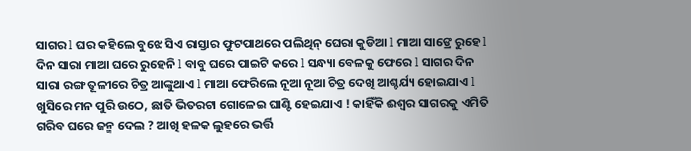ସାଗର l ଘର କହିଲେ ବୁଝେ ସିଏ ରାସ୍ତାର ଫୁଟପାଥରେ ପଲିଥିନ୍ ଘେରା କୁଡିଆ l ମାଆ ସାଙ୍ରେ ରୁହେ l ଦିନ ସାରା ମାଆ ଘରେ ରୁହେନି l ବାବୁ ଘରେ ପାଇଟି କରେ l ସନ୍ଧ୍ୟା ବେଳକୁ ଫେରେ l ସାଗର ଦିନ ସାରା ରଙ୍ଗ ତୂଳୀରେ ଚିତ୍ର ଆଙ୍କୁଥାଏ l ମାଆ ଫେରିଲେ ନୂଆ ନୂଆ ଚିତ୍ର ଦେଖି ଆଶ୍ଚର୍ଯ୍ୟ ହୋଇଯାଏ l ଖୁସିରେ ମନ ପୁରି ଉଠେ, ଛାତି ଭିତରଟା ଗୋଳେଇ ଘାଣ୍ଟି ହେଇଯାଏ ! କାହିଁକି ଈଶ୍ବର ସାଗରକୁ ଏମିତି ଗରିବ ଘରେ ଜନ୍ମ ଦେଲ ? ଆଖି ହଳକ ଲୁହରେ ଭର୍ତ୍ତି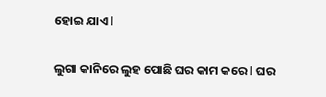ହୋଇ ଯାଏ l

ଲୁଗା କାନିରେ ଲୁହ ପୋଛି ଘର କାମ କରେ l ଘର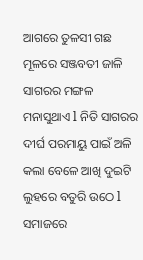ଆଗରେ ତୁଳସୀ ଗଛ ମୂଳରେ ସଞ୍ଜବତୀ ଜାଳି ସାଗରର ମଙ୍ଗଳ ମନାସୁଥାଏ l ନିତି ସାଗରର ଦୀର୍ଘ ପରମାୟୁ ପାଇଁ ଅଳି କଲା ବେଳେ ଆଖି ଦୁଇଟି ଲୁହରେ ବତୁରି ଉଠେ l ସମାଜରେ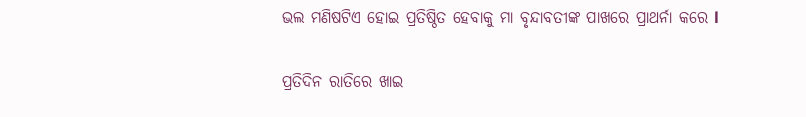ଭଲ ମଣିଷଟିଏ ହୋଇ ପ୍ରତିଷ୍ଠିତ ହେବାକୁ ମା ବୃନ୍ଦାବତୀଙ୍କ ପାଖରେ ପ୍ରାଥର୍ନା କରେ l

ପ୍ରତିଦିନ ରାତିରେ ଖାଇ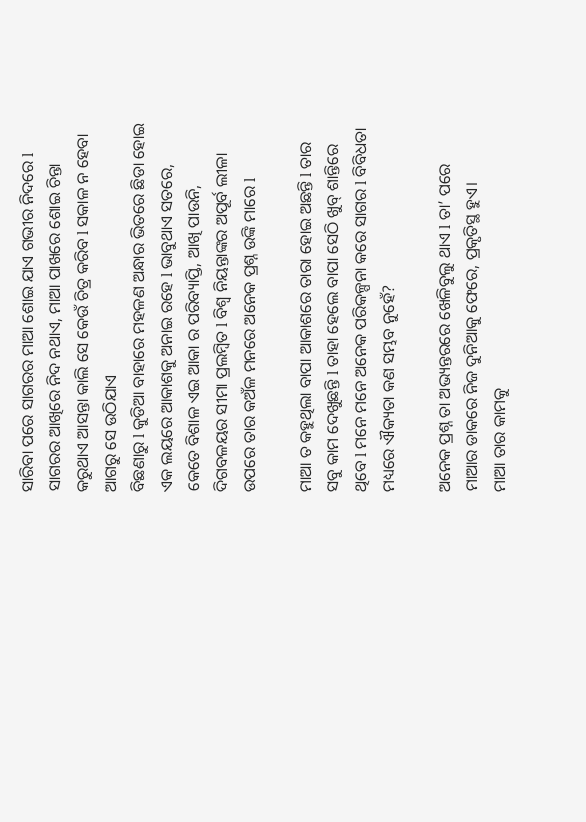ସାରିବା ପରେ ସାଗରର ମାଆ ଶୋଇ ଯାଏ ଗଭୀର ନିଦରେ l ସାଗରର ଆଖିରେ ନିଦ ନଥାଏ, ମାଆ ପାଖରେ ଶୋଇ ଚିନ୍ତା କରୁଥାଏ ଆସନ୍ତା କାଲି ସେ କେଉଁ ଚିତ୍ର କରିବ l ସକାଳ ନ ହେବା ଆଗରୁ ସେ ଉଠିଯାଏ
ବିଛଣାରୁ l କୁଡିଆ ବାହାରେ ମହଳଣ ଅନ୍ଧାର ଭିତରେ ଛିଡା ହୋଇ ଏକ ଲୟରେ ଆକାଶକୁ ଅନାଇ ରହେ l ଭାବୁଥାଏ ସତରେ, କେତେ ବିଶାଳ ଏଇ ଆକା ର ପରିବ୍ୟାପ୍ତି, ଆଖି ପାଉନି, ଦିଗବଳୟର ସୀମା ପ୍ରଲମ୍ବିତ l ବିଶ୍ୱ ନିୟନ୍ତାଙ୍କର ଅପୂର୍ବ ଲୀଳା ଉପରେ ତାର କଅଁଳ ମନରେ ଅନେକ ପ୍ରଶ୍ନ ଉଙ୍କି ମାରେ l

ମାଆ ତ କହୁଥିଲା ବାପା ଆକାଶରେ ତାରା ହୋଇ ଅଛନ୍ତି l ତାର ସବୁ କାମ ଦେଖୁଛନ୍ତି l ତାହା ହେଲେ ବାପା ସେଠି ଖୁବ୍ ଶାନ୍ତିରେ ଥିବେ l ମନେ ମନେ ଅନେକ ପରିକଳ୍ପନା କରେ ସାଗର l ବିବିଧତା ମଧ୍ୟରେ ଐକ୍ୟତା କଣ ସମ୍ଭବ ନୁହେଁ?

ଅନେକ ପ୍ରଶ୍ନ ତା ଅଭ୍ୟନ୍ତରରେ ଖେଳିବୁଲୁ ଥାଏ l ତା’ ପରେ ମାଆର ଡାକରେ ନିଜ ଦୁନିଆକୁ ଫେରେ, ପ୍ରକୃତିସ୍ଥ ହୁଏ।
ମାଆ ତାର କାମକୁ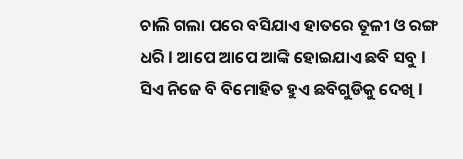ଚାଲି ଗଲା ପରେ ବସିଯାଏ ହାତରେ ତୂଳୀ ଓ ରଙ୍ଗ ଧରି l ଆପେ ଆପେ ଆଙ୍କି ହୋଇଯାଏ ଛବି ସବୁ l ସିଏ ନିଜେ ବି ବିମୋହିତ ହୁଏ ଛବିଗୁଡିକୁ ଦେଖି l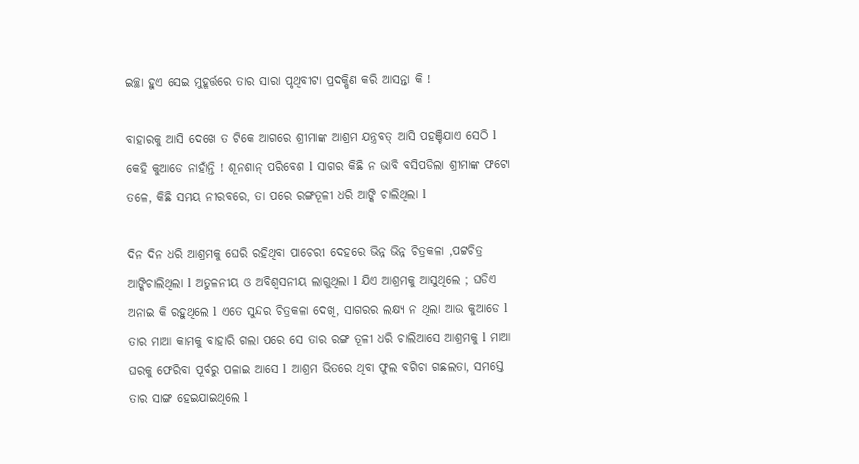ଇଚ୍ଛା ହୁଏ ସେଇ ମୁହୂର୍ତ୍ତରେ ତାର ସାରା ପୃଥିବୀଟା ପ୍ରଦକ୍ଷିଣ କରି ଆସନ୍ତା କି !

ବାହାରକୁ ଆସି ଦେଖେ ତ ଟିକେ ଆଗରେ ଶ୍ରୀମାଙ୍କ ଆଶ୍ରମ ଯନ୍ତ୍ରବତ୍ ଆସି ପହଞ୍ଚିଯାଏ ସେଠି l କେହି କୁଆଡେ ନାହାଁନ୍ତି ! ଶୂନଶାନ୍ ପରିବେଶ l ସାଗର କିଛି ନ ଭାବି ବସିପଡିଲା ଶ୍ରୀମାଙ୍କ ଫଟୋ ତଳେ, କିଛି ସମୟ ନୀରବରେ, ତା ପରେ ରଙ୍ଗତୂଳୀ ଧରି ଆଙ୍କି ଚାଲିଥିଲା l

ଦିନ ଦିନ ଧରି ଆଶ୍ରମକୁ ଘେରି ରହିଥିବା ପାଚେରୀ ଦେହରେ ଭିନ୍ନ ଭିନ୍ନ ଚିତ୍ରକଳା ,ପଟ୍ଟଚିତ୍ର ଆଙ୍କିଚାଲିଥିଲା l ଅତୁଳନୀୟ ଓ ଅବିଶ୍ବସନୀୟ ଲାଗୁଥିଲା l ଯିଏ ଆଶ୍ରମକୁ ଆସୁଥିଲେ ; ଘଡିଏ ଅନାଇ କି ରହୁଥିଲେ l ଏତେ ସୁନ୍ଦର ଚିତ୍ରକଳା ଦେଖି, ସାଗରର ଲକ୍ଷ୍ୟ ନ ଥିଲା ଆଉ କୁଆଡେ l ତାର ମାଆ କାମକୁ ବାହାରି ଗଲା ପରେ ସେ ତାର ରଙ୍ଗ ତୂଳୀ ଧରି ଚାଲିଆସେ ଆଶ୍ରମକୁ l ମାଆ ଘରକୁ ଫେରିବା ପୂର୍ବରୁ ପଳାଇ ଆସେ l ଆଶ୍ରମ ଭିତରେ ଥିବା ଫୁଲ ବଗିଚା ଗଛଲତା, ସମସ୍ତେ ତାର ସାଙ୍ଗ ହେଇଯାଇଥିଲେ l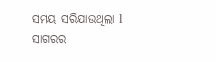ସମୟ ସରିଯାଉଥିଲା l ସାଗରର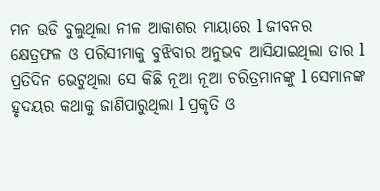ମନ ଉଡି ବୁଲୁଥିଲା ନୀଳ ଆକାଶର ମାୟାରେ l ଜୀବନର କ୍ଷେତ୍ରଫଳ ଓ ପରିସୀମାକୁ ବୁଝିବାର ଅନୁଭବ ଆସିଯାଇଥିଲା ତାର l ପ୍ରତିଦିନ ଭେଟୁଥିଲା ସେ କିଛି ନୂଆ ନୂଆ ଚରିତ୍ରମାନଙ୍କୁ l ସେମାନଙ୍କ ହୃଦୟର କଥାକୁ ଜାଣିପାରୁଥିଲା l ପ୍ରକୃତି ଓ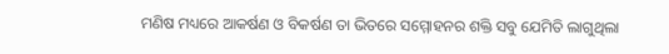ମଣିଷ ମଧ୍ୟରେ ଆକର୍ଷଣ ଓ ବିକର୍ଷଣ ତା ଭିତରେ ସମ୍ମୋହନର ଶକ୍ତି ସବୁ ଯେମିତି ଲାଗୁଥିଲା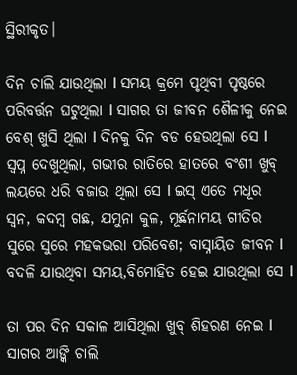ସ୍ଥିରୀକୃତ।

ଦିନ ଚାଲି ଯାଉଥିଲା l ସମୟ କ୍ରମେ ପୃଥିବୀ ପୃଷ୍ଠରେ ପରିବର୍ତ୍ତନ ଘଟୁଥିଲା l ସାଗର ତା ଜୀବନ ଶୈଳୀକୁ ନେଇ ବେଶ୍ ଖୁସି ଥିଲା l ଦିନକୁ ଦିନ ବଡ ହେଉଥିଲା ସେ l ସ୍ବପ୍ନ ଦେଖୁଥିଲା, ଗଭୀର ରାତିରେ ହାତରେ ବଂଶୀ ଖୁବ୍ ଲୟରେ ଧରି ବଜାଉ ଥିଲା ସେ l ଇସ୍ ଏତେ ମଧୂର ସ୍ବନ, କଦମ୍ବ ଗଛ, ଯମୁନା କୁଳ, ମୂର୍ଛନାମୟ ଗୀତିର ସୁରେ ସୁରେ ମହକଭରା ପରିବେଶ; ବାସ୍ନାୟିତ ଜୀବନ l ବଦଳି ଯାଉଥିବା ସମୟ,ବିମୋହିତ ହେଇ ଯାଉଥିଲା ସେ l

ତା ପର ଦିନ ସକାଳ ଆସିଥିଲା ଖୁବ୍ ଶିହରଣ ନେଇ l ସାଗର ଆଙ୍କି ଚାଲି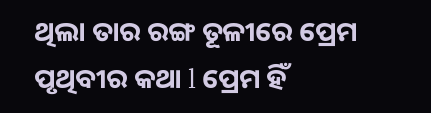ଥିଲା ତାର ରଙ୍ଗ ତୂଳୀରେ ପ୍ରେମ ପୃଥିବୀର କଥା l ପ୍ରେମ ହିଁ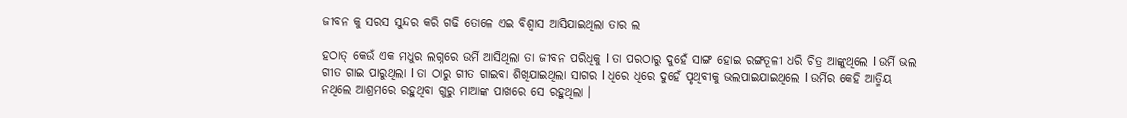ଜୀବନ କୁ ସରସ ସୁନ୍ଦର କରି ଗଢି ତୋଳେ ଏଇ ବିଶ୍ବାସ ଆସିଯାଇଥିଲା ତାର ଲ

ହଠାତ୍ କେଉଁ ଏକ ମଧୁର ଲଗ୍ନରେ ଉର୍ମି ଆସିଥିଲା ତା ଜୀବନ ପରିଧିକୁ l ତା ପରଠାରୁ ଦୁହେଁ ସାଙ୍ଗ ହୋଇ ରଙ୍ଗତୂଳୀ ଧରି ଚିତ୍ର ଆଙ୍କୁଥିଲେ l ଉର୍ମି ଭଲ ଗୀତ ଗାଇ ପାରୁଥିଲା l ତା ଠାରୁ ଗୀତ ଗାଇବା ଶିଖିଯାଇଥିଲା ସାଗର l ଧିରେ ଧିରେ ଦୁହେଁ ପୃଥିବୀକୁ ଭଲପାଇଯାଇଥିଲେ l ଉର୍ମିର କେହି ଆତ୍ମିୟ ନଥିଲେ ଆଶ୍ରମରେ ରହୁଥିବା ଗୁରୁ ମାଆଙ୍କ ପାଖରେ ସେ ରହୁଥିଲା ।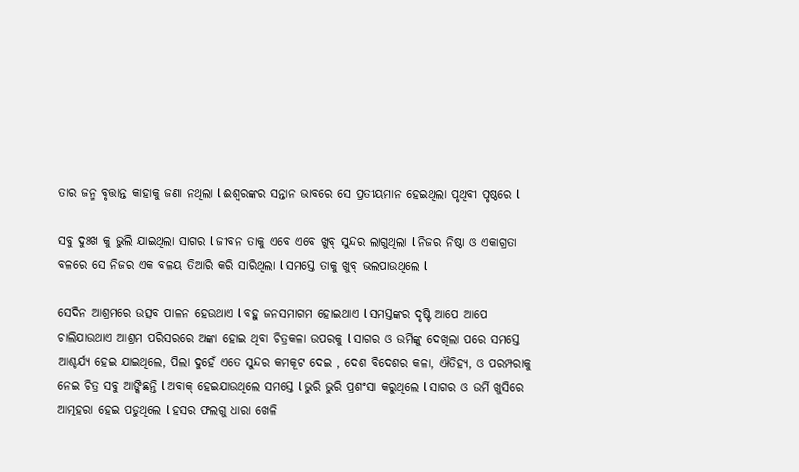ତାର ଜନ୍ମ ବୃତ୍ତାନ୍ତ କାହାକୁ ଜଣା ନଥିଲା l ଈଶ୍ବରଙ୍କର ସନ୍ତାନ ଭାବରେ ସେ ପ୍ରତୀୟମାନ ହେଇଥିଲା ପୃଥିବୀ ପୃଷ୍ଠରେ l

ସବୁ ଦୁଃଖ କୁ ଭୁଲି ଯାଇଥିଲା ସାଗର l ଜୀବନ ତାକୁ ଏବେ ଏବେ ଖୁବ୍ ସୁନ୍ଦର ଲାଗୁଥିଲା l ନିଜର ନିଷ୍ଠା ଓ ଏକାଗ୍ରତା ବଳରେ ସେ ନିଜର ଏକ ବଳୟ ତିଆରି କରି ସାରିଥିଲା l ସମସ୍ତେ ତାକୁ ଖୁବ୍ ଭଲପାଉଥିଲେ l

ସେଦିନ ଆଶ୍ରମରେ ଉତ୍ସବ ପାଳନ ହେଉଥାଏ l ବହୁ ଜନସମାଗମ ହୋଇଥାଏ l ସମସ୍ତଙ୍କର ଦୃଷ୍ଟି ଆପେ ଆପେ ଚାଲିଯାଉଥାଏ ଆଶ୍ରମ ପରିସରରେ ଅଙ୍କା ହୋଇ ଥିବା ଚିତ୍ରକଳା ଉପରକୁ l ସାଗର ଓ ଉର୍ମିଙ୍କୁ ଦେଖିଲା ପରେ ସମସ୍ତେ ଆଶ୍ଚର୍ଯ୍ୟ ହେଇ ଯାଇଥିଲେ, ପିଲା ଦୁହେଁ ଏତେ ସୁନ୍ଦର କମକୂଟ ଦେଇ , ଦେଶ ବିଦେଶର କଳା, ଐତିହ୍ୟ, ଓ ପରମ୍ପରାକୁ ନେଇ ଚିତ୍ର ସବୁ ଆଙ୍କିଛନ୍ତି l ଅବାକ୍ ହେଇଯାଉଥିଲେ ସମସ୍ତେ l ଭୁରି ଭୁରି ପ୍ରଶଂସା କରୁଥିଲେ l ସାଗର ଓ ଉର୍ମି ଖୁସିରେ ଆତ୍ମହରା ହେଇ ପଡୁଥିଲେ l ହସର ଫଲଗୁ ଧାରା ଖେଳି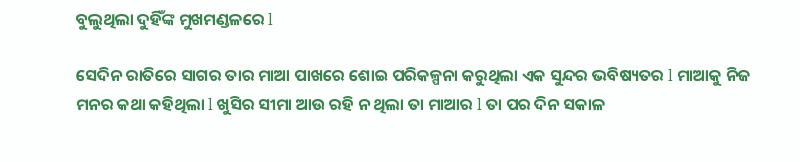ବୁଲୁଥିଲା ଦୁହିଁଙ୍କ ମୁଖମଣ୍ଡଳରେ l

ସେଦିନ ରାତିରେ ସାଗର ତାର ମାଆ ପାଖରେ ଶୋଇ ପରିକଳ୍ପନା କରୁଥିଲା ଏକ ସୁନ୍ଦର ଭବିଷ୍ୟତର l ମାଆକୁ ନିଜ ମନର କଥା କହିଥିଲା l ଖୁସିର ସୀମା ଆଉ ରହି ନ ଥିଲା ତା ମାଆର l ତା ପର ଦିନ ସକାଳ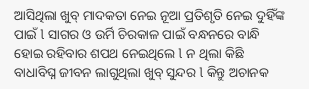ଆସିଥିଲା ଖୁବ୍ ମାଦକତା ନେଇ ନୂଆ ପ୍ରତିଶୃତି ନେଇ ଦୁହିଁଙ୍କ ପାଇଁ l ସାଗର ଓ ଉର୍ମି ଚିରକାଳ ପାଇଁ ବନ୍ଧନରେ ବାନ୍ଧି ହୋଇ ରହିବାର ଶପଥ ନେଇଥିଲେ l ନ ଥିଲା କିଛି ବାଧାବିଘ୍ନ ଜୀବନ ଲାଗୁଥିଲା ଖୁବ୍ ସୁନ୍ଦର l କିନ୍ତୁ ଅଚାନକ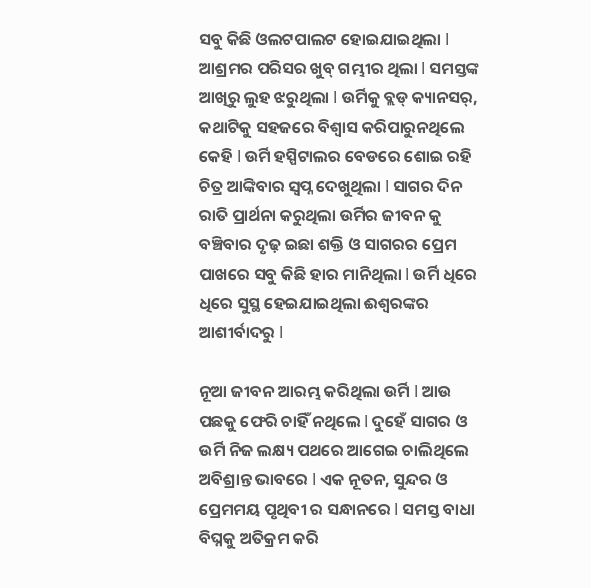ସବୁ କିଛି ଓଲଟପାଲଟ ହୋଇଯାଇଥିଲା l ଆଶ୍ରମର ପରିସର ଖୁବ୍ ଗମ୍ଭୀର ଥିଲା l ସମସ୍ତଙ୍କ ଆଖିରୁ ଲୁହ ଝରୁଥିଲା l ଉର୍ମିକୁ ବ୍ଲଡ୍ କ୍ୟାନସର୍, କଥାଟିକୁ ସହଜରେ ବିଶ୍ବାସ କରିପାରୁନଥିଲେ କେହି l ଉର୍ମି ହସ୍ପିଟାଲର ବେଡରେ ଶୋଇ ରହି ଚିତ୍ର ଆଙ୍କିବାର ସ୍ବପ୍ନ ଦେଖୁଥିଲା l ସାଗର ଦିନ ରାତି ପ୍ରାର୍ଥନା କରୁଥିଲା ଉର୍ମିର ଜୀବନ କୁ ବଞ୍ଚିବାର ଦୃଢ଼ ଇଛା ଶକ୍ତି ଓ ସାଗରର ପ୍ରେମ ପାଖରେ ସବୁ କିଛି ହାର ମାନିଥିଲା l ଉର୍ମି ଧିରେ ଧିରେ ସୁସ୍ଥ ହେଇଯାଇଥିଲା ଈଶ୍ବରଙ୍କର ଆଶୀର୍ବାଦରୁ l

ନୂଆ ଜୀବନ ଆରମ୍ଭ କରିଥିଲା ଉର୍ମି l ଆଉ ପଛକୁ ଫେରି ଚାହିଁ ନଥିଲେ l ଦୁହେଁ ସାଗର ଓ ଉର୍ମି ନିଜ ଲକ୍ଷ୍ୟ ପଥରେ ଆଗେଇ ଚାଲିଥିଲେ ଅବିଶ୍ରାନ୍ତ ଭାବରେ l ଏକ ନୂତନ, ସୁନ୍ଦର ଓ ପ୍ରେମମୟ ପୃଥିବୀ ର ସନ୍ଧାନରେ l ସମସ୍ତ ବାଧା ବିଘ୍ନକୁ ଅତିକ୍ରମ କରି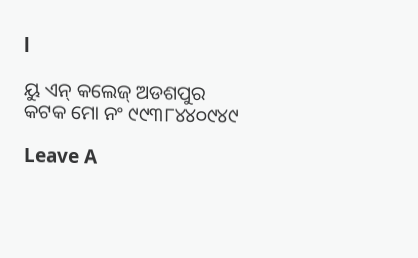l

ୟୁ ଏନ୍ କଲେଜ୍ ଅଡଶପୁର
କଟକ ମୋ ନଂ ୯୯୩୮୪୪୦୯୪୯

Leave A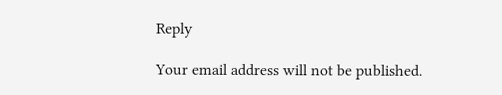Reply

Your email address will not be published.